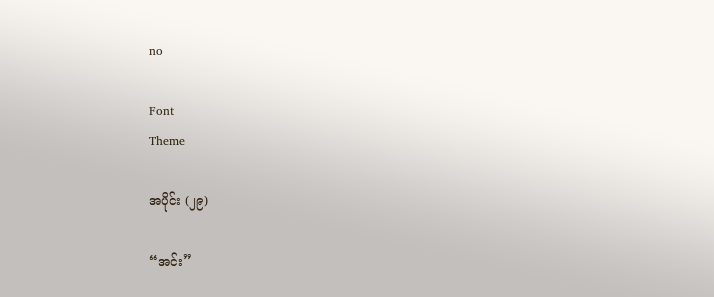no

Font
Theme

အပိုင်း (၂၉)

“အင်း”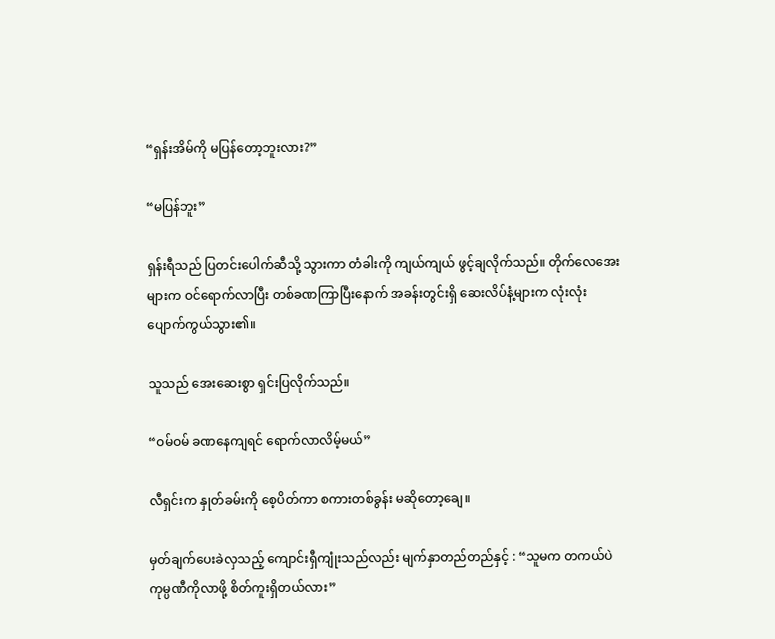“ရှန်းအိမ်ကို မပြန်တော့ဘူးလား?”

“မပြန်ဘူး”

ရှန်းရီသည် ပြတင်းပေါက်ဆီသို့ သွားကာ တံခါးကို ကျယ်ကျယ် ဖွင့်ချလိုက်သည်။ တိုက်လေအေးများက ဝင်ရောက်လာပြီး တစ်ခဏကြာပြီးနောက် အခန်းတွင်းရှိ ဆေးလိပ်နံ့များက လုံးလုံး ပျောက်ကွယ်သွား၏။

သူသည် အေးဆေးစွာ ရှင်းပြလိုက်သည်။

“ဝမ်ဝမ် ခဏနေကျရင် ရောက်လာလိမ့်မယ်”

လီရှင်းက နှုတ်ခမ်းကို စေ့ပိတ်ကာ စကားတစ်ခွန်း မဆိုတော့ချေ။

မှတ်ချက်ပေးခဲလှသည့် ကျောင်းရှီကျုံးသည်လည်း မျက်နှာတည်တည်နှင့် : “သူမက တကယ်ပဲ ကုမ္ပဏီကိုလာဖို့ စိတ်ကူးရှိတယ်လား”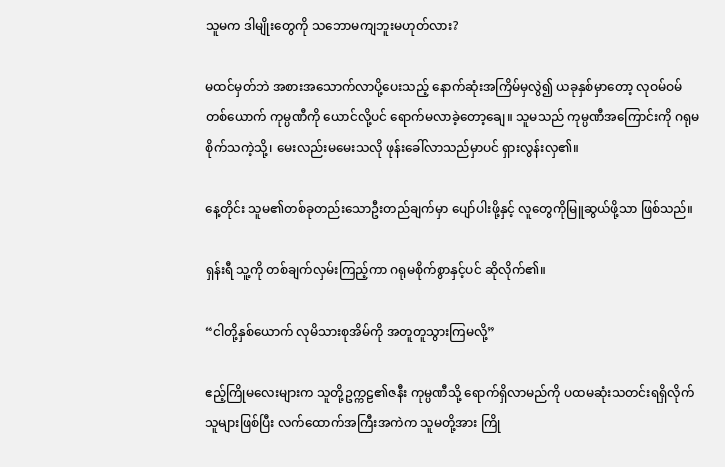သူမက ဒါမျိုးတွေကို သဘောမကျဘူးမဟုတ်လား?

မထင်မှတ်ဘဲ အစားအသောက်လာပို့ပေးသည့် နောက်ဆုံးအကြိမ်မှလွဲ၍ ယခုနှစ်မှာတော့ လုဝမ်ဝမ်တစ်ယောက် ကုမ္ပဏီကို ယောင်လို့ပင် ရောက်မလာခဲ့တော့ချေ။ သူမသည် ကုမ္ပဏီအကြောင်းကို ဂရုမစိုက်သကဲ့သို့၊ မေးလည်းမမေးသလို ဖုန်းခေါ်လာသည်မှာပင် ရှားလွန်းလှ၏။

နေ့တိုင်း သူမ၏တစ်ခုတည်း‌သောဦးတည်ချက်မှာ ပျော်ပါးဖို့နှင့် လူတွေကိုမြူဆွယ်ဖို့သာ ဖြစ်သည်။

ရှန်းရီ သူ့ကို တစ်ချက်လှမ်းကြည့်ကာ ဂရုမစိုက်စွာနှင့်ပင် ဆိုလိုက်၏။

“ငါတို့နှစ်ယောက် လုမိသားစုအိမ်ကို အတူတူသွားကြမလို့”

ဧည့်ကြိုမလေးများက သူတို့ဥက္ကဠ၏ဇနီး ကုမ္ပဏီသို့ ရောက်ရှိလာမည်ကို ပထမဆုံးသတင်းရရှိလိုက်သူများဖြစ်ပြီး လက်ထောက်အကြီးအကဲက သူမတို့အား ကြို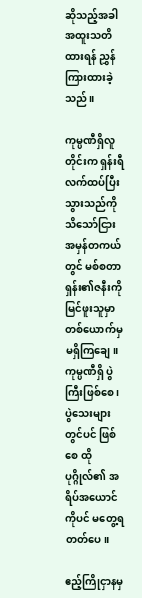ဆိုသည့်အခါ အထူးသတိထားရန် ညွှန်ကြားထားခဲ့သည်။

ကုမ္ပဏီရှိလူတိုင်းက ရှန်းရီ လက်ထပ်ပြီးသွားသည်ကို သိသော်ငြား အမှန်တကယ်တွင် မစ်စတာရှန်း၏ဇနီးကို မြင်ဖူးသူမှာ တစ်ယောက်မှ မရှိကြချေ။ ကုမ္ပဏီရှိ ပွဲကြီးဖြစ်စေ ၊ပွဲသေးများတွင်ပင် ဖြစ်စေ ထိုပုဂ္ဂိုလ်၏ အရိပ်အယောင်ကိုပင် မတွေ့ရတတ်ပေ။

ဧည့်ကြိုငှာနမှ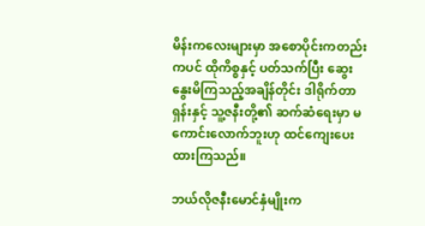မိန်းကလေးများမှာ အစောပိုင်းကတည်းကပင် ထိုကိစ္စနှင့် ပတ်သက်ပြီး ဆွေးနွေးမိကြသည့်အချိန်တိုင်း ဒါရိုက်တာရှန်းနှင့် သူ့ဇနီးတို့၏ ဆက်ဆံရေးမှာ မကောင်းလောက်ဘူးဟု ထင်ကျေးပေးထားကြသည်။

ဘယ်လိုဇနီးမောင်နှံမျိုးက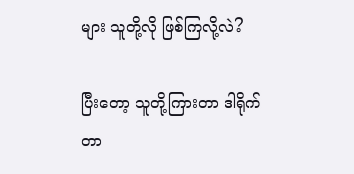များ သူတို့လို ဖြစ်ကြလို့လဲ?

ပြီးတော့ သူတို့ကြားတာ ဒါရိုက်တာ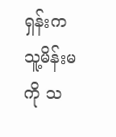ရှန်းက သူ့မိန်းမကို သ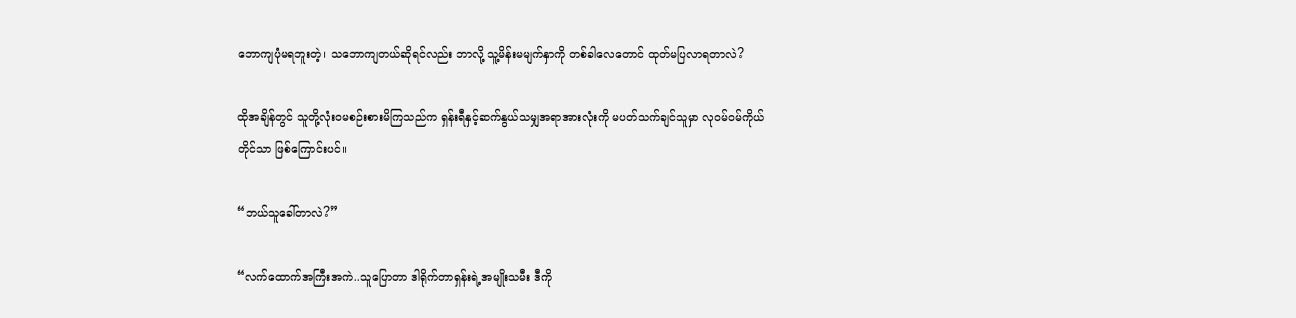ဘောကျပုံမရဘူးတဲ့၊ သဘောကျတယ်ဆိုရင်လည်း ဘာလို့ သူ့မိန်းမမျက်နှာကို တစ်ခါလေတောင် ထုတ်မပြလာရတာလဲ?

ထိုအချိန်တွင် သူတို့လုံးဝမစဉ်းစားမိကြသည်က ရှန်းရီနှင့်ဆက်နွယ်သမျှအရာအားလုံးကို မပတ်သက်ချင်သူမှာ လုဝမ်ဝမ်ကိုယ်တိုင်သာ ဖြစ်ကြောင်းပင်။

“ဘယ်သူခေါ်တာလဲ?”

“လက်ထောက်အကြီးအကဲ..သူပြောတာ ဒါရိုက်တာရှန်းရဲ့အမျိုးသမီး ဒီကို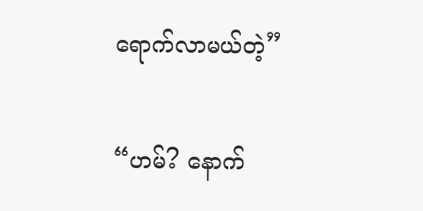ရောက်လာမယ်တဲ့”

“ဟမ်? နောက်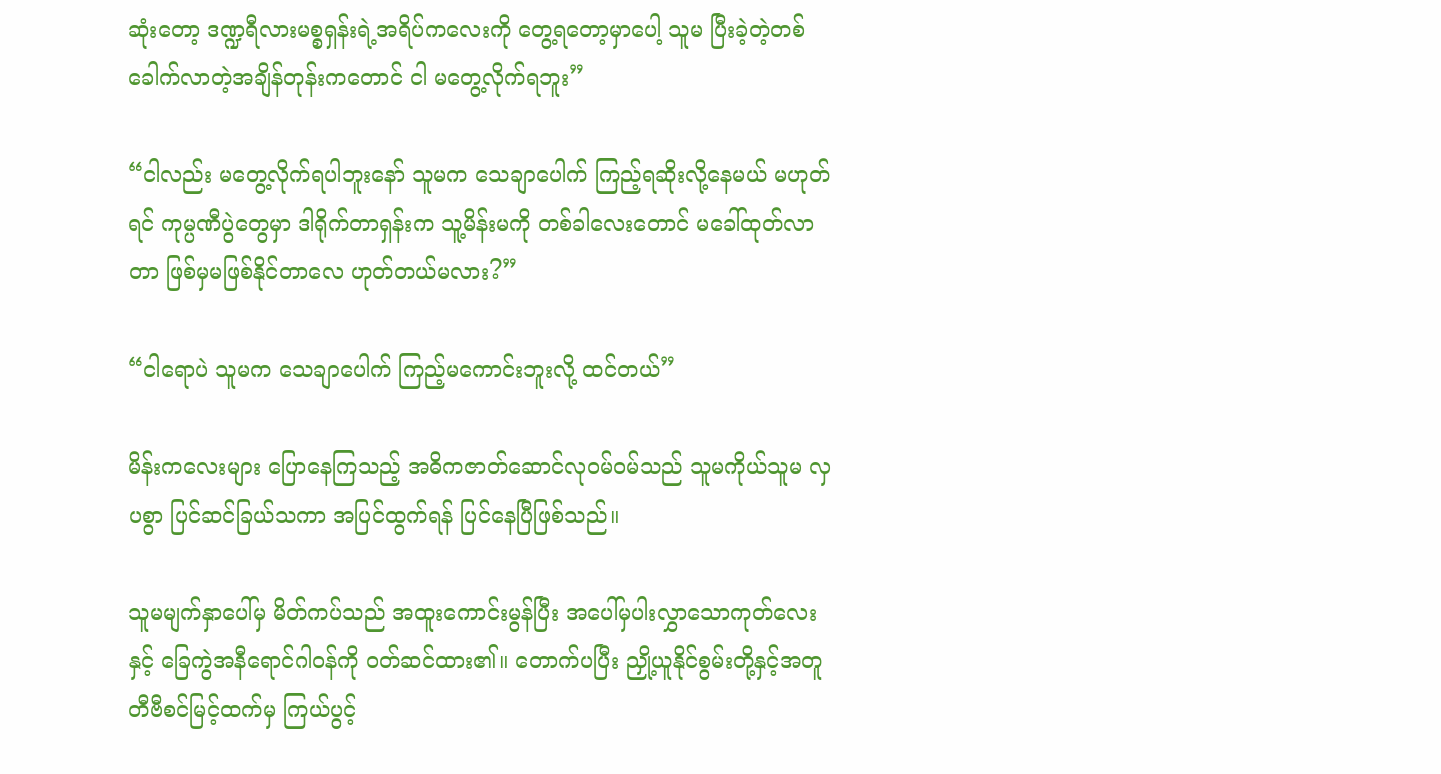ဆုံးတော့ ဒဏ္ဍရီလားမစ္စရှန်းရဲ့အရိပ်ကလေးကို တွေ့ရတော့မှာပေါ့ သူမ ပြီးခဲ့တဲ့တစ်ခေါက်လာတဲ့အချိန်တုန်းကတောင် ငါ မတွေ့လိုက်ရဘူး”

“ငါလည်း မတွေ့လိုက်ရပါဘူးနော် သူမက သေချာပေါက် ကြည့်ရဆိုးလို့နေမယ် မဟုတ်ရင် ကုမ္ပဏီပွဲတွေမှာ ဒါရိုက်တာရှန်းက သူ့မိန်းမကို တစ်ခါလေးတောင် မခေါ်ထုတ်လာတာ ဖြစ်မှမဖြစ်နိုင်တာလေ ဟုတ်တယ်မလား?”

“ငါရောပဲ သူမက သေချာပေါက် ကြည့်မကောင်းဘူးလို့ ထင်တယ်”

မိန်းကလေးများ ပြောနေကြသည့် အဓိကဇာတ်ဆောင်လုဝမ်ဝမ်သည် သူမကိုယ်သူမ လှပစွာ ပြင်ဆင်ခြယ်သကာ အပြင်ထွက်ရန် ပြင်နေပြီဖြစ်သည်။

သူမမျက်နှာပေါ်မှ မိတ်ကပ်သည် အထူးကောင်းမွန်ပြီး အပေါ်မှပါးလွှာသောကုတ်လေးနှင့် ခြေကွဲအနီရောင်ဂါဝန်ကို ဝတ်ဆင်ထား၏။ တောက်ပပြီး ညှို့ယူနိုင်စွမ်းတို့နှင့်အတူ တီဗီစင်မြင့်ထက်မှ ကြယ်ပွင့်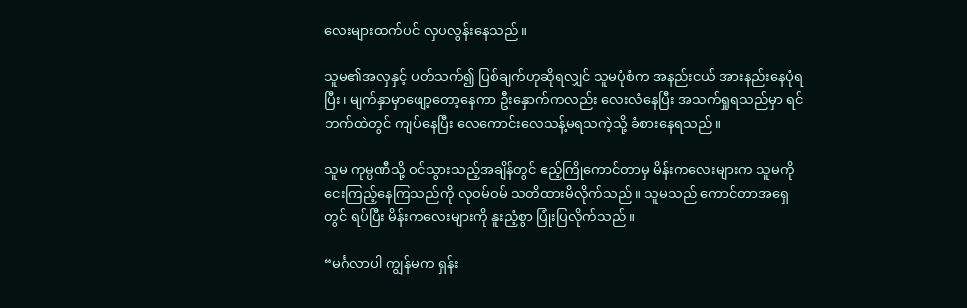လေးများထက်ပင် လှပလွန်းနေသည်။

သူမ၏အလှနှင့် ပတ်သက်၍ ပြစ်ချက်ဟုဆိုရလျှင် သူမပုံစံက အနည်းငယ် အားနည်းနေပုံရပြီး၊ မျက်နှာမှာဖျော့တော့နေကာ ဦးနှောက်ကလည်း လေးလံနေပြီး အသက်ရှုရသည်မှာ ရင်ဘက်ထဲတွင် ကျပ်နေပြီး လေကောင်းလေသန့်မရသကဲ့သို့ ခံစားနေရသည်။

သူမ ကုမ္ပဏီသို့ ဝင်သွားသည့်အချိန်တွင် ဧည့်ကြိုကောင်တာမှ မိန်းကလေးများက သူမကို ငေးကြည့်နေကြသည်ကို လုဝမ်ဝမ် သတိထားမိလိုက်သည်။ သူမသည် ကောင်တာအရှေတွင် ရပ်ပြီး မိန်းကလေးများကို နူးညံ့စွာ ပြုံးပြလိုက်သည်။

“မင်္ဂလာပါ ကျွန်မက ရှန်း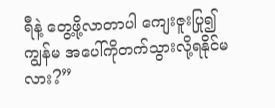ရီနဲ့ တွေ့ဖို့လာတာပါ ကျေးဇူးပြု၍ ကျွန်မ အပေါ်ကိုတက်သွားလို့ရနိုင်မလား?”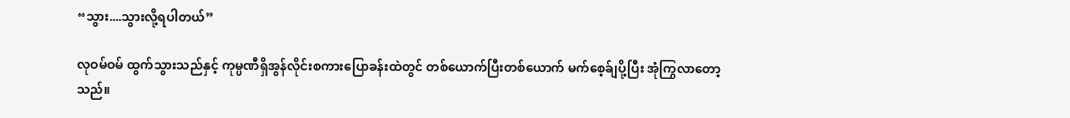“သွား....သွားလို့ရပါတယ်”

လုဝမ်ဝမ် ထွက်သွားသည်နှင့် ကုမ္ပဏီရှိအွန်လိုင်းစကားပြောခန်းထဲတွင် တစ်ယောက်ပြီးတစ်‌ယောက် မက်‌စေ့ခ်ျပို့ပြီး အုံကြွလာတော့သည်။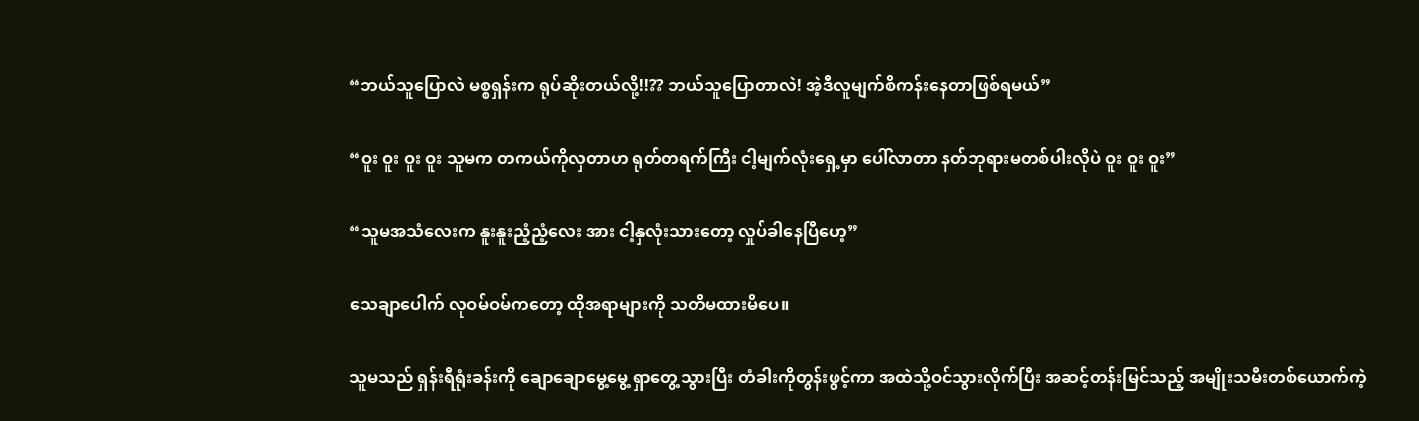“ဘယ်သူပြောလဲ မစ္စရှန်းက ရုပ်ဆိုးတယ်လို့!!?? ဘယ်သူပြောတာလဲ! အဲ့ဒီလူမျက်စိကန်းနေတာဖြစ်ရမယ်”

“ဝူး ဝူး ဝူး ဝူး သူမက တကယ်ကိုလှတာဟ ရုတ်တရက်ကြီး ငါ့မျက်လုံးရှေ့မှာ ပေါ်လာတာ နတ်ဘုရားမတစ်ပါးလိုပဲ ဝူး ဝူး ဝူး”

“သူမအသံလေးက နူးနူးညံ့ညံ့လေး အား ငါ့နှလုံးသားတော့ လှုပ်ခါနေပြီဟေ့”

သေချာပေါက် လုဝမ်ဝမ်ကတော့ ထိုအရာများကို သတိမထားမိပေ။

သူမသည် ရှန်းရီရုံးခန်းကို ချောချောမွေ့မွေ့ ရှာတွေ့သွားပြီး တံခါးကိုတွန်းဖွင့်ကာ အထဲသို့ဝင်သွားလိုက်ပြီး အဆင့်တန်းမြင်သည့် အမျိုးသမီးတစ်ယောက်ကဲ့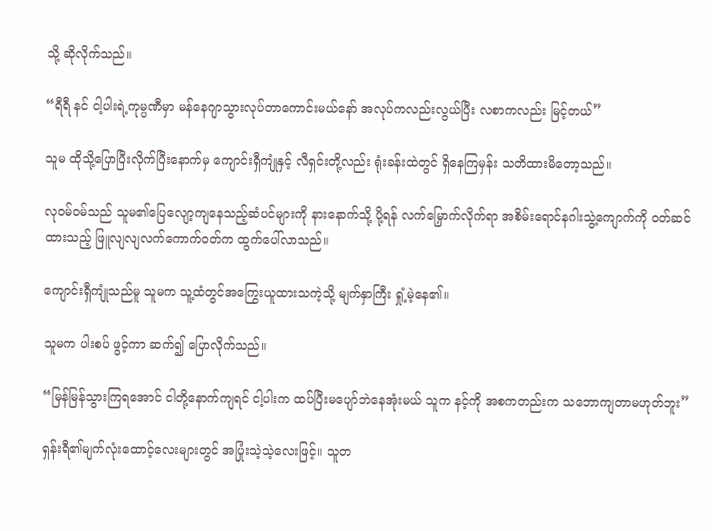သို့ ဆိုလိုက်သည်။

“ရီရီ နင် ငါ့ပါးရဲ့ကုမ္ပဏီမှာ မန်နေဂျာသွားလုပ်တာကောင်းမယ်နော် အလုပ်ကလည်းလွယ်ပြီး လစာကလည်း မြင့်တယ်”

သူမ ထိုသို့ပြောပြီးလိုက်ပြီးနောက်မှ ကျောင်းရှီကျုံနှင့် လီရှင်းတို့လည်း ရုံးခန်းထဲတွင် ရှိနေကြမှန်း သတိထားမိတော့သည်။

လုဝမ်ဝမ်သည် သူမ၏ပြေလျော့ကျနေသည့်ဆံပင်များကို နားနောက်သို့ ပို့ရန် လက်မြှောက်လိုက်ရာ ‌အစိမ်းရောင်နဂါးသွဲ့ကျောက်ကို ဝတ်ဆင်ထားသည့် ဖြူလျလျလက်ကောက်ဝတ်က ထွက်ပေါ်လာသည်။

ကျောင်းရှီကျုံသည်မူ သူမက သူ့ထံတွင်အကြွေးယူထားသကဲ့သို့ မျက်နှာကြီး ရှုံ့မဲ့နေ၏။

သူမက ပါးစပ် ဖွင့်ကာ ဆက်၍ ပြောလိုက်သည်။

“မြန်မြန်သွားကြရအောင် ငါတို့နောက်ကျရင် ငါ့ပါးက ထပ်ပြီးမပျော်ဘဲနေအုံးမယ် သူက နင့်ကို အစကတည်းက သဘောကျတာမဟုတ်ဘူး”

ရှန်းရီ၏မျက်လုံးထောင့်လေးများတွင် အပြုံးသဲ့သဲ့လေးဖြင့်။ သူတ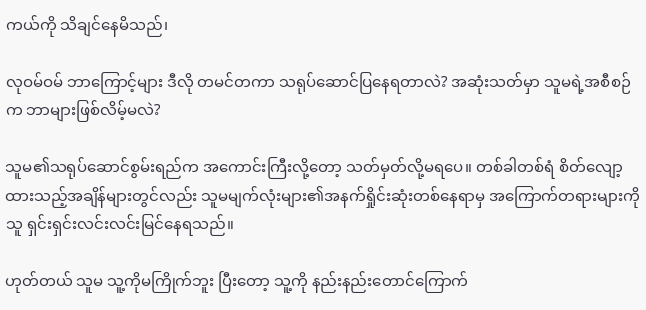ကယ်ကို သိချင်နေမိသည်၊

လုဝမ်ဝမ် ဘာကြောင့်များ ဒီလို တမင်တကာ သရုပ်ဆောင်ပြနေရတာလဲ? အဆုံးသတ်မှာ သူမရဲ့အစီစဉ်က ဘာများဖြစ်လိမ့်မလဲ?

သူမ၏သရုပ်‌ဆောင်စွမ်းရည်က အကောင်းကြီးလို့တော့ သတ်မှတ်လို့မရပေ။ တစ်ခါတစ်ရံ စိတ်လျော့ထားသည့်အချိန်များတွင်လည်း သူမမျက်လုံးများ၏အနက်ရှိုင်းဆုံးတစ်နေရာမှ အကြောက်တရားများကို သူ ရှင်းရှင်းလင်းလင်း‌မြင်နေရသည်။

ဟုတ်တယ် သူမ သူ့ကိုမကြိုက်ဘူး ပြီးတော့ သူ့ကို နည်းနည်းတောင်ကြောက်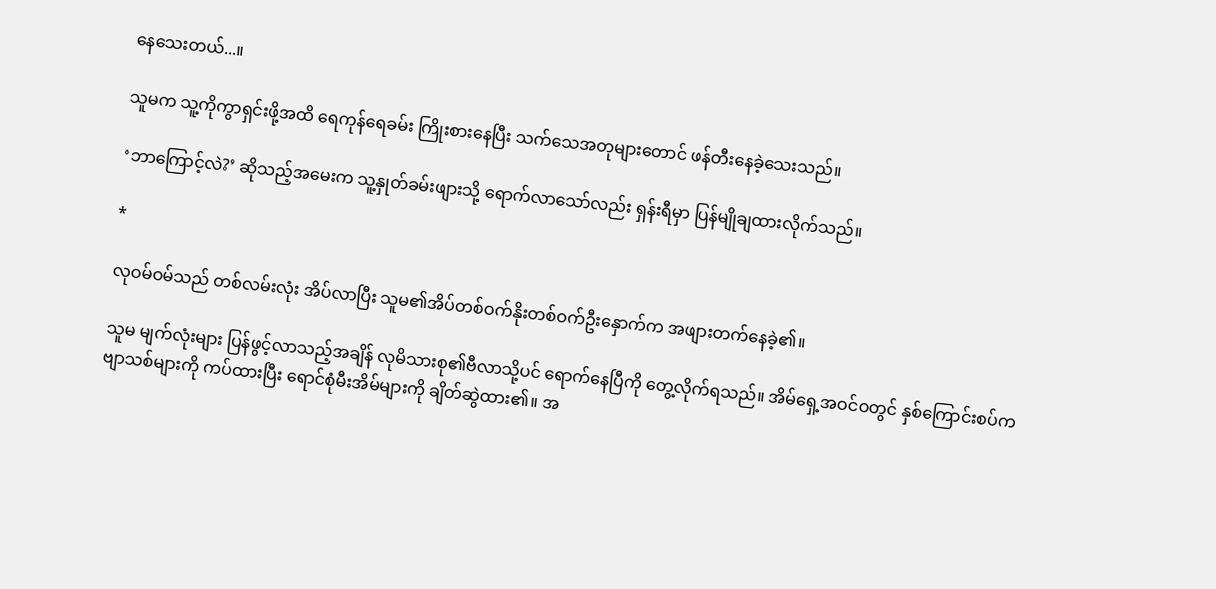နေသေးတယ်...။

သူမက သူ့ကိုကွာရှင်းဖို့အထိ ရေကုန်ရေခမ်း ကြိုးစားနေပြီး သက်သေအတုများတောင် ဖန်တီးနေခဲ့သေးသည်။

‘ဘာကြောင့်လဲ?’ ဆိုသည့်အမေးက သူ့နှုတ်ခမ်းဖျားသို့ ရောက်လာသော်လည်း ရှန်းရီမှာ ပြန်မျိုချထားလိုက်သည်။

*

လုဝမ်ဝမ်သည် တစ်လမ်းလုံး အိပ်လာပြီး သူမ၏အိပ်တစ်ဝက်နိုးတစ်ဝက်ဦးနှောက်က အဖျားတက်နေခဲ့၏။

သူမ မျက်လုံးများ ပြန်ဖွင့်လာသည့်အချိန် လုမိသားစု၏ဗီလာသို့ပင် ရောက်နေပြီကို တွေ့လိုက်ရသည်။ အိမ်ရှေ့အဝင်ဝတွင် နှစ်ကြောင်းစပ်ကဗျာသစ်များကို ကပ်ထားပြီး ရောင်စုံမီးအိမ်များကို ချိတ်ဆွဲထား၏။ အ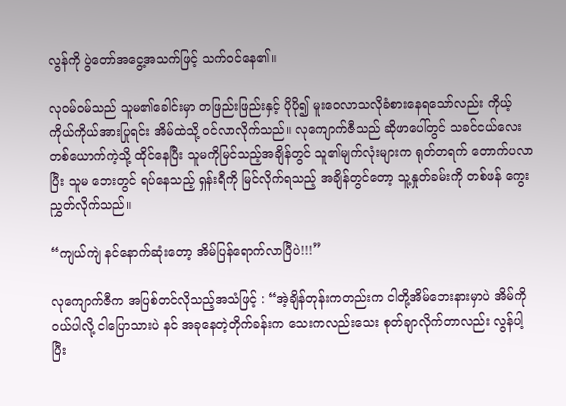လွန်ကို ပွဲတော်အ‌ငွေ့အသက်ဖြင့် သက်ဝင်နေ၏။

လုဝမ်ဝမ်သည် သူမ၏ခေါင်းမှာ တဖြည်းဖြည်းနှင့် ပိုပို၍ မူးဝေလာသလိုခံစားနေရသော်လည်း ကိုယ့်ကိုယ်ကိုယ်အားပြုရင်း အိမ်ထဲသို့ ဝင်လာလိုက်သည်။ လုကျောက်ဇီသည် ဆိုဖာပေါ်တွင် သခင်ငယ်လေးတစ်ယောက်ကဲ့သို့ ထိုင်နေပြီး သူမကိုမြင်သည့်အချိန်တွင် သူ၏မျက်လုံးများက ရုတ်တရက် တောက်ပလာပြီး သူမ ဘေးတွင် ရပ်နေသည့် ရှန်းရီကို မြင်လိုက်ရသည့် အချိန်တွင်တော့ သူ့နှုတ်ခမ်းကို တစ်ဖန် ကွေးညွှတ်လိုက်သည်။

“ကျယ်ကျဲ နင်နောက်ဆုံးတော့ အိမ်ပြန်ရောက်လာပြီပဲ!!!”

လုကျောက်ဇီက အပြစ်တင်လိုသည့်အသံဖြင့် : “အဲ့ချိန်တုန်းကတည်းက ငါတို့အိမ်ဘေးနားမှာပဲ အိမ်ကို ဝယ်ပါလို့ ငါပြောသားပဲ နင် အခုနေတဲ့တိုက်ခန်းက သေးကလည်းသေး စုတ်ချာလိုက်တာလည်း လွန်ပါ့ ပြီး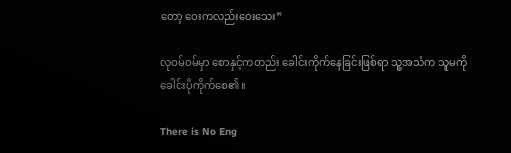တော့ ဝေးကလည်းဝေးသေး”

လုဝမ်ဝမ်မှာ စောနှင့်ကတည်း ခေါင်းကိုက်နေခြင်းဖြစ်ရာ သူ့အသံက သူမကို ခေါင်းပိုကိုက်စေ၏။

There is No Eng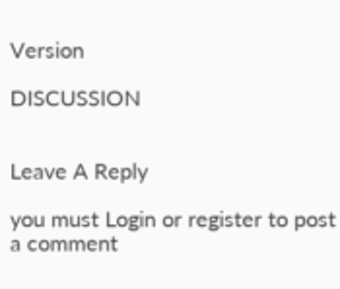Version

DISCUSSION


Leave A Reply

you must Login or register to post a comment